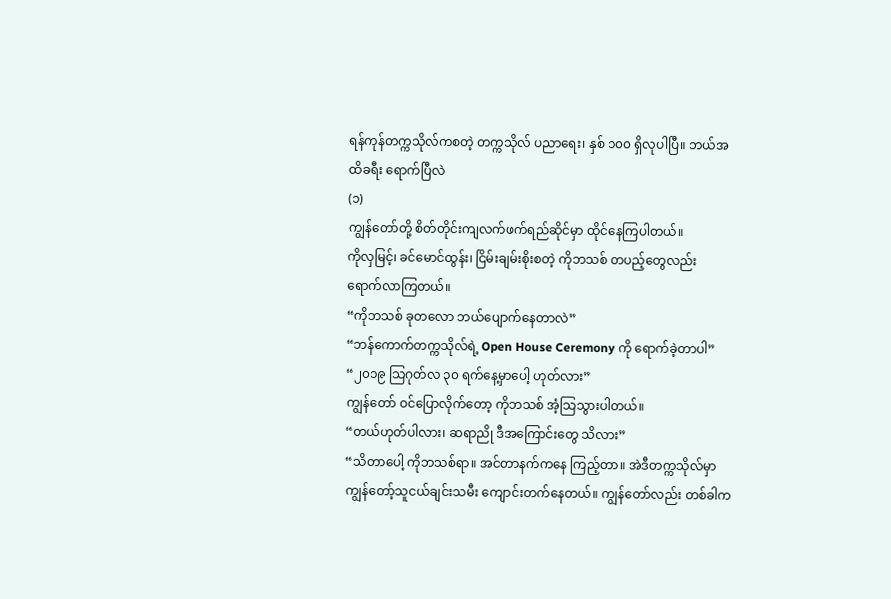ရန်ကုန်တက္ကသိုလ်ကစတဲ့ တက္ကသိုလ် ပညာရေး၊ နှစ် ၁၀၀ ရှိလုပါပြီ။ ဘယ်အထိခရီး ရောက်ပြီလဲ
(၁)
ကျွန်တော်တို့ စိတ်တိုင်းကျလက်ဖက်ရည်ဆိုင်မှာ ထိုင်နေကြပါတယ်။
ကိုလှမြင့်၊ ခင်မောင်ထွန်း၊ ငြိမ်းချမ်းစိုးစတဲ့ ကိုဘသစ် တပည့်တွေလည်း ရောက်လာကြတယ်။
“ကိုဘသစ် ခုတလော ဘယ်ပျောက်နေတာလဲ”
“ဘန်ကောက်တက္ကသိုလ်ရဲ့ Open House Ceremony ကို ရောက်ခဲ့တာပါ”
“၂၀၁၉ သြဂုတ်လ ၃၀ ရက်နေ့မှာပေါ့ ဟုတ်လား”
ကျွန်တော် ဝင်ပြောလိုက်တော့ ကိုဘသစ် အံ့သြသွားပါတယ်။
“တယ်ဟုတ်ပါလား၊ ဆရာညို ဒီအကြောင်းတွေ သိလား”
“သိတာပေါ့ ကိုဘသစ်ရာ။ အင်တာနက်ကနေ ကြည့်တာ။ အဲဒီတက္ကသိုလ်မှာ ကျွန်တော့်သူငယ်ချင်းသမီး ကျောင်းတက်နေတယ်။ ကျွန်တော်လည်း တစ်ခါက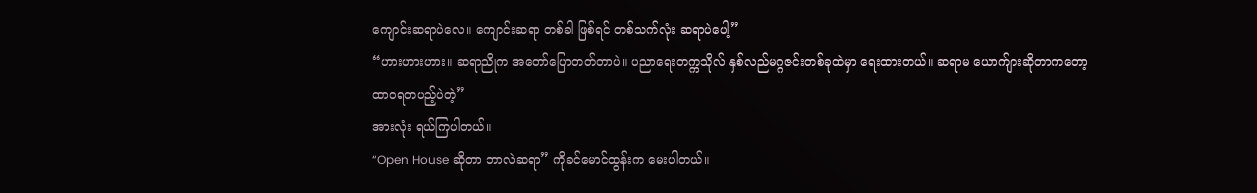ကျောင်းဆရာပဲလေ။ ကျောင်းဆရာ တစ်ခါ ဖြစ်ရင် တစ်သက်လုံး ဆရာပဲပေါ့”
“ဟားဟားဟား။ ဆရာညိုက အတော်ပြောတတ်တာပဲ။ ပညာရေးတက္ကသိုလ် နှစ်လည်မဂ္ဂဇင်းတစ်ခုထဲမှာ ရေးထားတယ်။ ဆရာမ ယောက်ျားဆိုတာကတော့ ထာဝရတပည့်ပဲတဲ့”
အားလုံး ရယ်ကြပါတယ်။
“Open House ဆိုတာ ဘာလဲဆရာ” ကိုခင်မောင်ထွန်းက မေးပါတယ်။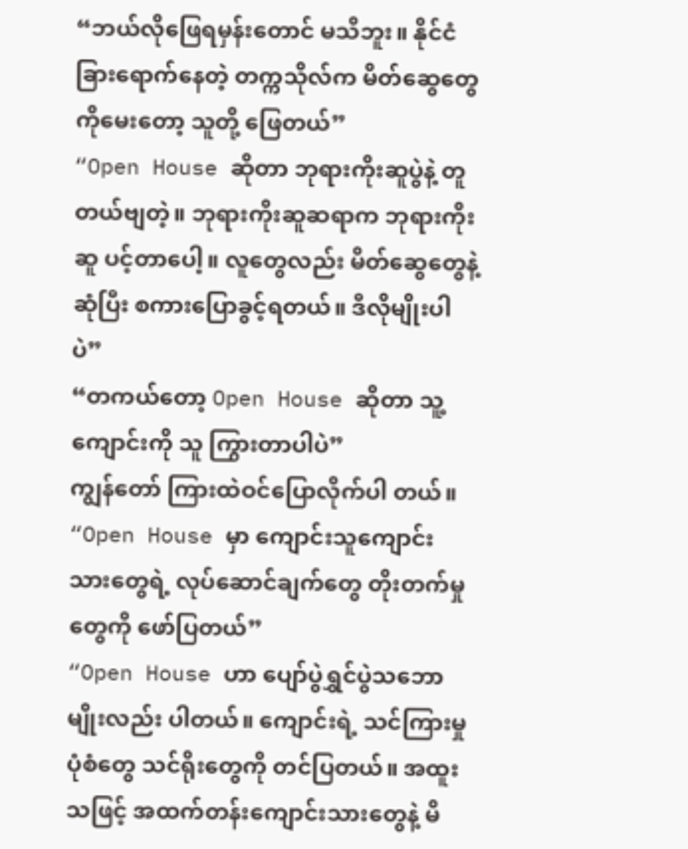“ဘယ်လိုဖြေရမှန်းတောင် မသိဘူး။ နိုင်ငံခြားရောက်နေတဲ့ တက္ကသိုလ်က မိတ်ဆွေတွေကိုမေးတော့ သူတို့ ဖြေတယ်”
“Open House ဆိုတာ ဘုရားကိုးဆူပွဲနဲ့ တူတယ်ဗျတဲ့။ ဘုရားကိုးဆူဆရာက ဘုရားကိုးဆူ ပင့်တာပေါ့။ လူတွေလည်း မိတ်ဆွေတွေနဲ့ ဆုံပြီး စကားပြောခွင့်ရတယ်။ ဒီလိုမျိုးပါပဲ”
“တကယ်တော့ Open House ဆိုတာ သူ့ကျောင်းကို သူ ကြွားတာပါပဲ”
ကျွန်တော် ကြားထဲဝင်ပြောလိုက်ပါ တယ်။
“Open House မှာ ကျောင်းသူကျောင်းသားတွေရဲ့ လုပ်ဆောင်ချက်တွေ တိုးတက်မှုတွေကို ဖော်ပြတယ်”
“Open House ဟာ ပျော်ပွဲရွှင်ပွဲသဘော မျိုးလည်း ပါတယ်။ ကျောင်းရဲ့ သင်ကြားမှု ပုံစံတွေ သင်ရိုးတွေကို တင်ပြတယ်။ အထူး သဖြင့် အထက်တန်းကျောင်းသားတွေနဲ့ မိ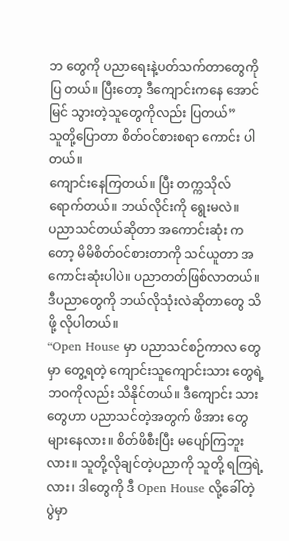ဘ တွေကို ပညာရေးနဲ့ပတ်သက်တာတွေကို ပြ တယ်။ ပြီးတော့ ဒီကျောင်းကနေ အောင်မြင် သွားတဲ့သူတွေကိုလည်း ပြတယ်”
သူတို့ပြောတာ စိတ်ဝင်စားစရာ ကောင်း ပါတယ်။
ကျောင်းနေကြတယ်။ ပြီး တက္ကသိုလ် ရောက်တယ်။ ဘယ်လိုင်းကို ရွေးမလဲ။
ပညာသင်တယ်ဆိုတာ အကောင်းဆုံး ကတော့ မိမိစိတ်ဝင်စားတာကို သင်ယူတာ အကောင်းဆုံးပါပဲ။ ပညာတတ်ဖြစ်လာတယ်။ ဒီပညာတွေကို ဘယ်လိုသုံးလဲဆိုတာတွေ သိ ဖို့ လိုပါတယ်။
“Open House မှာ ပညာသင်စဉ်ကာလ တွေမှာ တွေ့ရတဲ့ ကျောင်းသူကျောင်းသား တွေရဲ့ ဘဝကိုလည်း သိနိုင်တယ်။ ဒီကျောင်း သားတွေဟာ ပညာသင်တဲ့အတွက် ဖိအား တွေများနေလား။ စိတ်ဖိစီးပြီး မပျော်ကြဘူး လား။ သူတို့လိုချင်တဲ့ပညာကို သူတို့ ရကြရဲ့ လား၊ ဒါတွေကို ဒီ Open House လို့ခေါ်တဲ့ ပွဲမှာ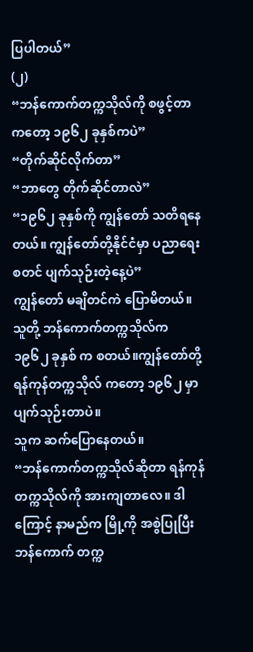ပြပါတယ်”
(၂)
“ဘန်ကောက်တက္ကသိုလ်ကို စဖွင့်တာ ကတော့ ၁၉၆၂ ခုနှစ်ကပဲ”
“တိုက်ဆိုင်လိုက်တာ”
“ဘာတွေ တိုက်ဆိုင်တာလဲ”
“၁၉၆၂ ခုနှစ်ကို ကျွန်တော် သတိရနေ တယ်။ ကျွန်တော်တို့နိုင်ငံမှာ ပညာရေး စတင် ပျက်သုဉ်းတဲ့နေ့ပဲ”
ကျွန်တော် မချိတင်ကဲ ပြောမိတယ်။ သူတို့ ဘန်ကောက်တက္ကသိုလ်က ၁၉၆၂ ခုနှစ် က စတယ်။ကျွန်တော်တို့ ရန်ကုန်တက္ကသိုလ် ကတော့ ၁၉၆၂ မှာ ပျက်သုဉ်းတာပဲ။
သူက ဆက်ပြောနေတယ်။
“ဘန်ကောက်တက္ကသိုလ်ဆိုတာ ရန်ကုန် တက္ကသိုလ်ကို အားကျတာလေ။ ဒါ ကြောင့် နာမည်က မြို့ကို အစွဲပြုပြီး ဘန်ကောက် တက္က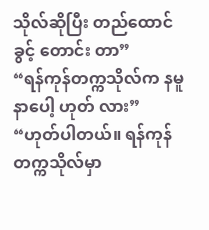သိုလ်ဆိုပြီး တည်ထောင်ခွင့် တောင်း တာ”
“ရန်ကုန်တက္ကသိုလ်က နမူနာပေါ့ ဟုတ် လား”
“ဟုတ်ပါတယ်။ ရန်ကုန်တက္ကသိုလ်မှာ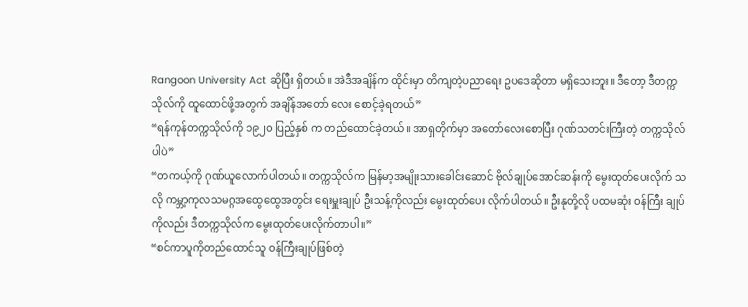Rangoon University Act ဆိုပြီး ရှိတယ်။ အဲဒီအချိန်က ထိုင်းမှာ တိကျတဲ့ပညာရေး ဥပဒေဆိုတာ မရှိသေးဘူး။ ဒီတော့ ဒီတက္ကသိုလ်ကို ထူထောင်ဖို့အတွက် အချိန်အတော် လေး စောင့်ခဲ့ရတယ်”
“ရန်ကုန်တက္ကသိုလ်ကို ၁၉၂၀ ပြည့်နှစ် က တည်ထောင်ခဲ့တယ်။ အာရှတိုက်မှာ အတော်လေးစောပြီး ဂုဏ်သတင်းကြီးတဲ့ တက္ကသိုလ်ပါပဲ”
“တကယ့်ကို ဂုဏ်ယူလောက်ပါတယ်။ တက္ကသိုလ်က မြန်မာ့အမျိုးသားခေါင်းဆောင် ဗိုလ်ချုပ်အောင်ဆန်းကို မွေးထုတ်ပေးလိုက် သလို ကမ္ဘာ့ကုလသမဂ္ဂအထွေထွေအတွင်း ရေးမှူးချုပ် ဦးသန့်ကိုလည်း မွေးထုတ်ပေး လိုက်ပါတယ်။ ဦးနုတို့လို ပထမဆုံး ဝန်ကြီး ချုပ်ကိုလည်း ဒီတက္ကသိုလ်က မွေးထုတ်ပေးလိုက်တာပါ။”
“စင်ကာပူကိုတည်ထောင်သူ ဝန်ကြီးချုပ်ဖြစ်တဲ့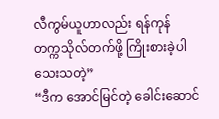လီကွမ်ယူဟာလည်း ရန်ကုန် တက္ကသိုလ်တက်ဖို့ ကြိုးစားခဲ့ပါသေးသတဲ့”
“ဒီက အောင်မြင်တဲ့ ခေါင်းဆောင်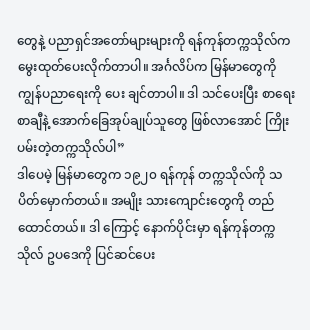တွေနဲ့ ပညာရှင်အတော်များများကို ရန်ကုန်တက္ကသိုလ်က မွေးထုတ်ပေးလိုက်တာပါ။ အင်္ဂလိပ်က မြန်မာတွေကို ကျွန်ပညာရေးကို ပေး ချင်တာပါ။ ဒါ သင်ပေးပြီး စာရေးစာချီနဲ့ အောက်ခြေအုပ်ချုပ်သူတွေ ဖြစ်လာအောင် ကြိုးပမ်းတဲ့တက္ကသိုလ်ပါ”
ဒါပေမဲ့ မြန်မာတွေက ၁၉၂၀ ရန်ကုန် တက္ကသိုလ်ကို သပိတ်မှောက်တယ်။ အမျိုး သားကျောင်းတွေကို တည်ထောင်တယ်။ ဒါ ကြောင့် နောက်ပိုင်းမှာ ရန်ကုန်တက္ကသိုလ် ဥပဒေကို ပြင်ဆင်ပေး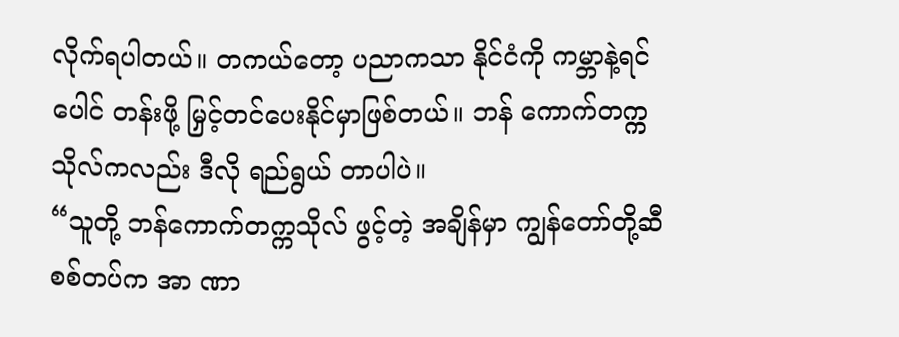လိုက်ရပါတယ်။ တကယ်တော့ ပညာကသာ နိုင်ငံကို ကမ္ဘာနဲ့ရင်ပေါင် တန်းဖို့ မြှင့်တင်ပေးနိုင်မှာဖြစ်တယ်။ ဘန် ကောက်တက္ကသိုလ်ကလည်း ဒီလို ရည်ရွယ် တာပါပဲ။
“သူတို့ ဘန်ကောက်တက္ကသိုလ် ဖွင့်တဲ့ အချိန်မှာ ကျွန်တော်တို့ဆီ စစ်တပ်က အာ ဏာ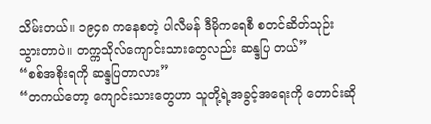သိမ်းတယ်။ ၁၉၄၈ ကနေစတဲ့ ပါလီမန် ဒီမိုကရေစီ စတင်ဆိတ်သုဉ်းသွားတာပဲ။ တက္ကသိုလ်ကျောင်းသားတွေလည်း ဆန္ဒပြ တယ်”
“စစ်အစိုးရကို ဆန္ဒပြတာလား”
“တကယ်တော့ ကျောင်းသားတွေဟာ သူတို့ရဲ့အခွင့်အရေးကို တောင်းဆို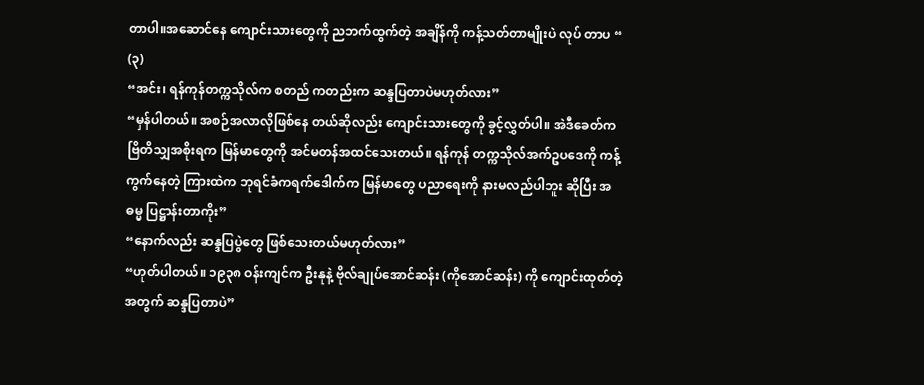တာပါ။အဆောင်နေ ကျောင်းသားတွေကို ညဘက်ထွက်တဲ့ အချိန်ကို ကန့်သတ်တာမျိုးပဲ လုပ် တာပ “
(၃)
“အင်း၊ ရန်ကုန်တက္ကသိုလ်က စတည် ကတည်းက ဆန္ဒပြတာပဲမဟုတ်လား”
“မှန်ပါတယ်။ အစဉ်အလာလိုဖြစ်နေ တယ်ဆိုလည်း ကျောင်းသားတွေကို ခွင့်လွှတ်ပါ။ အဲဒီခေတ်က ဗြိတိသျှအစိုးရက မြန်မာတွေကို အင်မတန်အထင်သေးတယ်။ ရန်ကုန် တက္ကသိုလ်အက်ဥပဒေကို ကန့်ကွက်နေတဲ့ ကြားထဲက ဘုရင်ခံကရက်ဒေါက်က မြန်မာတွေ ပညာရေးကို နားမလည်ပါဘူး ဆိုပြီး အဓမ္မ ပြဋ္ဌာန်းတာကိုး”
“နောက်လည်း ဆန္ဒပြပွဲတွေ ဖြစ်သေးတယ်မဟုတ်လား”
“ဟုတ်ပါတယ်။ ၁၉၃၈ ဝန်းကျင်က ဦးနုနဲ့ ဗိုလ်ချုပ်အောင်ဆန်း (ကိုအောင်ဆန်း) ကို ကျောင်းထုတ်တဲ့အတွက် ဆန္ဒပြတာပဲ”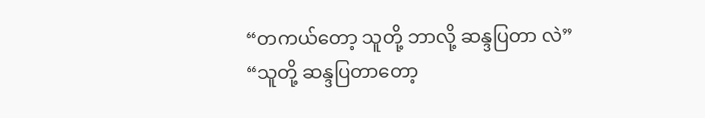“တကယ်တော့ သူတို့ ဘာလို့ ဆန္ဒပြတာ လဲ”
“သူတို့ ဆန္ဒပြတာတော့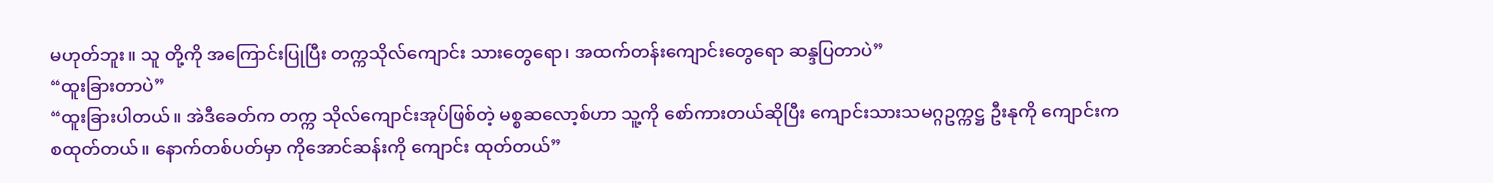မဟုတ်ဘူး။ သူ တို့ကို အကြောင်းပြုပြီး တက္ကသိုလ်ကျောင်း သားတွေရော၊ အထက်တန်းကျောင်းတွေရော ဆန္ဒပြတာပဲ”
“ထူးခြားတာပဲ”
“ထူးခြားပါတယ်။ အဲဒီခေတ်က တက္က သိုလ်ကျောင်းအုပ်ဖြစ်တဲ့ မစ္စဆလော့စ်ဟာ သူ့ကို စော်ကားတယ်ဆိုပြီး ကျောင်းသားသမဂ္ဂဥက္ကဋ္ဌ ဦးနုကို ကျောင်းက စထုတ်တယ်။ နောက်တစ်ပတ်မှာ ကိုအောင်ဆန်းကို ကျောင်း ထုတ်တယ်”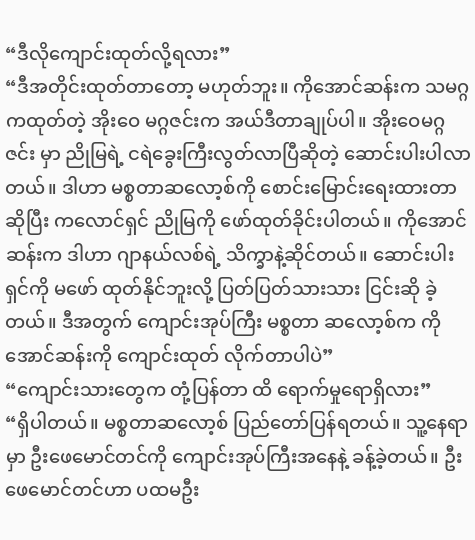“ဒီလိုကျောင်းထုတ်လို့ရလား”
“ဒီအတိုင်းထုတ်တာတော့ မဟုတ်ဘူး။ ကိုအောင်ဆန်းက သမဂ္ဂကထုတ်တဲ့ အိုးဝေ မဂ္ဂဇင်းက အယ်ဒီတာချုပ်ပါ။ အိုးဝေမဂ္ဂဇင်း မှာ ညိုမြရဲ့ ငရဲခွေးကြီးလွတ်လာပြီဆိုတဲ့ ဆောင်းပါးပါလာတယ်။ ဒါဟာ မစ္စတာဆလော့စ်ကို စောင်းမြောင်းရေးထားတာဆိုပြီး ကလောင်ရှင် ညိုမြကို ဖော်ထုတ်ခိုင်းပါတယ်။ ကိုအောင်ဆန်းက ဒါဟာ ဂျာနယ်လစ်ရဲ့ သိက္ခာနဲ့ဆိုင်တယ်။ ဆောင်းပါးရှင်ကို မဖော် ထုတ်နိုင်ဘူးလို့ ပြတ်ပြတ်သားသား ငြင်းဆို ခဲ့တယ်။ ဒီအတွက် ကျောင်းအုပ်ကြီး မစ္စတာ ဆလော့စ်က ကိုအောင်ဆန်းကို ကျောင်းထုတ် လိုက်တာပါပဲ”
“ကျောင်းသားတွေက တုံ့ပြန်တာ ထိ ရောက်မှုရောရှိလား”
“ရှိပါတယ်။ မစ္စတာဆလော့စ် ပြည်တော်ပြန်ရတယ်။ သူ့နေရာမှာ ဦးဖေမောင်တင်ကို ကျောင်းအုပ်ကြီးအနေနဲ့ ခန့်ခဲ့တယ်။ ဦးဖေမောင်တင်ဟာ ပထမဦး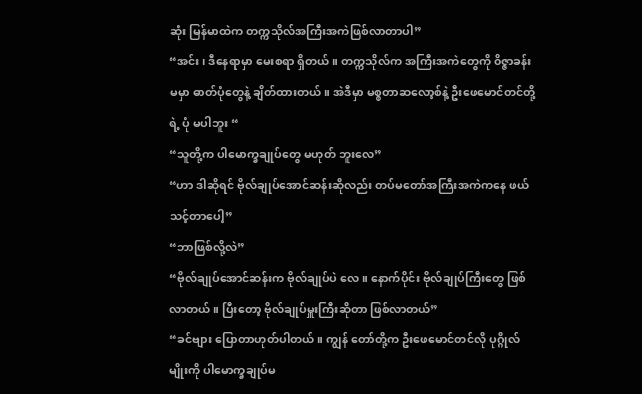ဆုံး မြန်မာထဲက တက္ကသိုလ်အကြီးအကဲဖြစ်လာတာပါ”
“အင်း၊ ဒီနေရာမှာ မေးစရာ ရှိတယ်။ တက္ကသိုလ်က အကြီးအကဲတွေကို ၀ိဇ္ဇာခန်းမမှာ ဓာတ်ပုံတွေနဲ့ ချိတ်ထားတယ်။ အဲဒီမှာ မစ္စတာဆလော့စ်နဲ့ ဦးဖေမောင်တင်တို့ရဲ့ ပုံ မပါဘူး “
“သူတို့က ပါမောက္ခချုပ်တွေ မဟုတ် ဘူးလေ”
“ဟာ ဒါဆိုရင် ဗိုလ်ချုပ်အောင်ဆန်းဆိုလည်း တပ်မတော်အကြီးအကဲကနေ ဖယ် သင့်တာပေါ့”
“ဘာဖြစ်လို့လဲ”
“ဗိုလ်ချုပ်အောင်ဆန်းက ဗိုလ်ချုပ်ပဲ လေ။ နောက်ပိုင်း ဗိုလ်ချုပ်ကြီးတွေ ဖြစ်လာတယ်။ ပြီးတော့ ဗိုလ်ချုပ်မှူးကြီးဆိုတာ ဖြစ်လာတယ်”
“ခင်ဗျား ပြောတာဟုတ်ပါတယ်။ ကျွန် တော်တို့က ဦးဖေမောင်တင်လို ပုဂ္ဂိုလ်မျိုးကို ပါမောက္ခချုပ်မ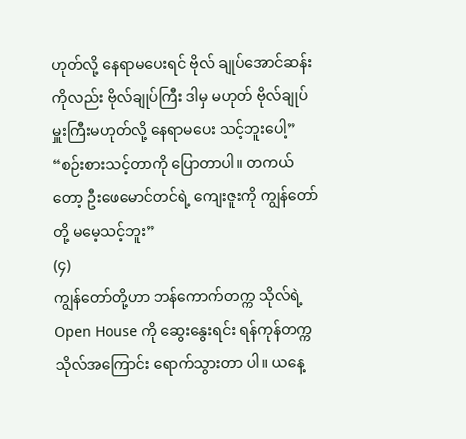ဟုတ်လို့ နေရာမပေးရင် ဗိုလ် ချုပ်အောင်ဆန်းကိုလည်း ဗိုလ်ချုပ်ကြီး ဒါမှ မဟုတ် ဗိုလ်ချုပ်မှူးကြီးမဟုတ်လို့ နေရာမပေး သင့်ဘူးပေါ့”
“စဉ်းစားသင့်တာကို ပြောတာပါ။ တကယ်တော့ ဦးဖေမောင်တင်ရဲ့ ကျေးဇူးကို ကျွန်တော်တို့ မမေ့သင့်ဘူး”
(၄)
ကျွန်တော်တို့ဟာ ဘန်ကောက်တက္က သိုလ်ရဲ့ Open House ကို ဆွေးနွေးရင်း ရန်ကုန်တက္ကသိုလ်အကြောင်း ရောက်သွားတာ ပါ။ ယနေ့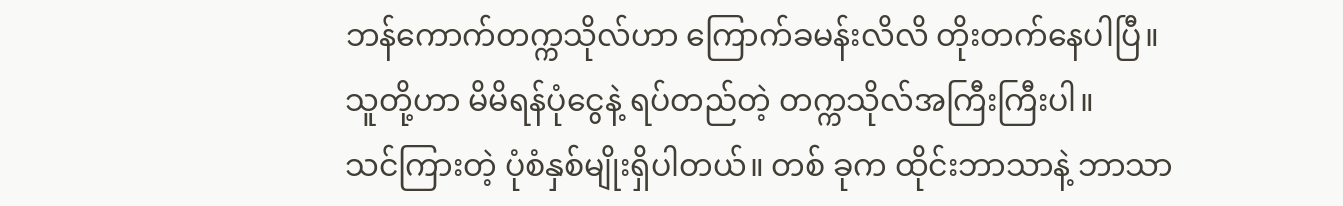ဘန်ကောက်တက္ကသိုလ်ဟာ ကြောက်ခမန်းလိလိ တိုးတက်နေပါပြီ။
သူတို့ဟာ မိမိရန်ပုံငွေနဲ့ ရပ်တည်တဲ့ တက္ကသိုလ်အကြီးကြီးပါ။
သင်ကြားတဲ့ ပုံစံနှစ်မျိုးရှိပါတယ်။ တစ် ခုက ထိုင်းဘာသာနဲ့ ဘာသာ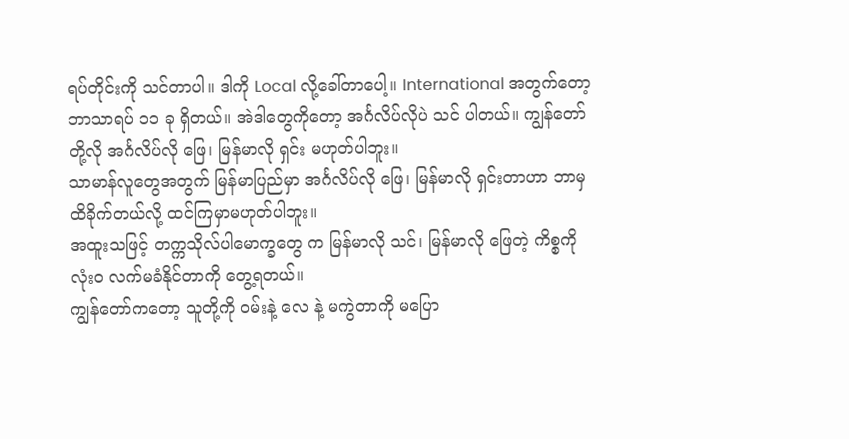ရပ်တိုင်းကို သင်တာပါ။ ဒါကို Local လို့ခေါ်တာပေါ့။ International အတွက်တော့ ဘာသာရပ် ၁၁ ခု ရှိတယ်။ အဲဒါတွေကိုတော့ အင်္ဂလိပ်လိုပဲ သင် ပါတယ်။ ကျွန်တော်တို့လို အင်္ဂလိပ်လို ဖြေ၊ မြန်မာလို ရှင်း မဟုတ်ပါဘူး။
သာမာန်လူတွေအတွက် မြန်မာပြည်မှာ အင်္ဂလိပ်လို ဖြေ၊ မြန်မာလို ရှင်းတာဟာ ဘာမှ ထိခိုက်တယ်လို့ ထင်ကြမှာမဟုတ်ပါဘူး။
အထူးသဖြင့် တက္ကသိုလ်ပါမောက္ခတွေ က မြန်မာလို သင်၊ မြန်မာလို ဖြေတဲ့ ကိစ္စကို လုံးဝ လက်မခံနိုင်တာကို တွေ့ရတယ်။
ကျွန်တော်ကတော့ သူတို့ကို ဝမ်းနဲ့ လေ နဲ့ မကွဲတာကို မပြော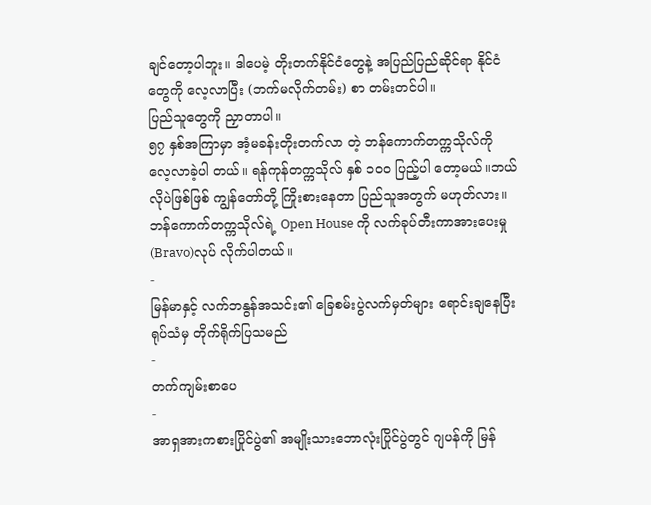ချင်တော့ပါဘူး။ ဒါပေမဲ့ တိုးတက်နိုင်ငံတွေနဲ့ အပြည်ပြည်ဆိုင်ရာ နိုင်ငံတွေကို လေ့လာပြီး (ဘက်မလိုက်တမ်း) စာ တမ်းတင်ပါ။
ပြည်သူတွေကို ညှာတာပါ။
၅၇ နှစ်အကြာမှာ အံ့မခန်းတိုးတက်လာ တဲ့ ဘန်ကောက်တက္ကသိုလ်ကို လေ့လာခဲ့ပါ တယ်။ ရန်ကုန်တက္ကသိုလ် နှစ် ၁၀၀ ပြည့်ပါ တော့မယ်။ဘယ်လိုပဲဖြစ်ဖြစ် ကျွန်တော်တို့ ကြိုးစားနေတာ ပြည်သူအတွက် မဟုတ်လား။
ဘန်ကောက်တက္ကသိုလ်ရဲ့ Open House ကို လက်ခုပ်တီးကာအားပေးမှု (Bravo)လုပ် လိုက်ပါတယ်။
-
မြန်မာနှင့် လက်ဘနွန်အသင်း၏ ခြေစမ်းပွဲလက်မှတ်များ ရောင်းချနေပြီး ရုပ်သံမှ တိုက်ရိုက်ပြသမည်
-
တက်ကျမ်းစာပေ
-
အာရှအားကစားပြိုင်ပွဲ၏ အမျိုးသားဘောလုံးပြိုင်ပွဲတွင် ဂျပန်ကို မြန်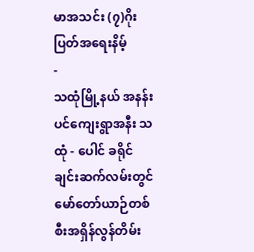မာအသင်း (၇)ဂိုးပြတ်အရေးနိမ့်
-
သထုံမြို့နယ် အနန်းပင်ကျေးရွာအနီး သထုံ - ပေါင် ခရိုင်ချင်းဆက်လမ်းတွင် မော်တော်ယာဉ်တစ်စီးအရှိန်လွန်တိမ်း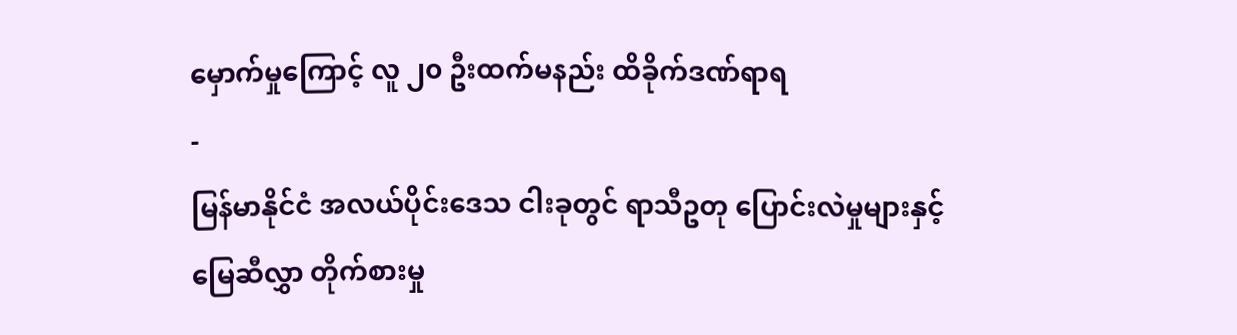မှောက်မှုကြောင့် လူ ၂၀ ဦးထက်မနည်း ထိခိုက်ဒဏ်ရာရ
-
မြန်မာနိုင်ငံ အလယ်ပိုင်းဒေသ ငါးခုတွင် ရာသီဥတု ပြောင်းလဲမှုများနှင့် မြေဆီလွှာ တိုက်စားမှု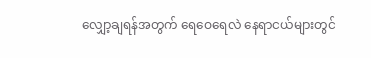လျှော့ချရန်အတွက် ရေဝေရေလဲ နေရာငယ်များတွင်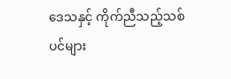ဒေသနှင့် ကိုက်ညီသည့်သစ်ပင်များ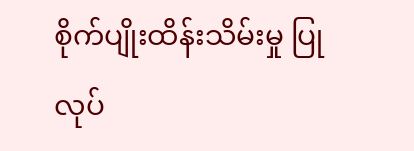စိုက်ပျိုးထိန်းသိမ်းမှု ပြုလုပ်